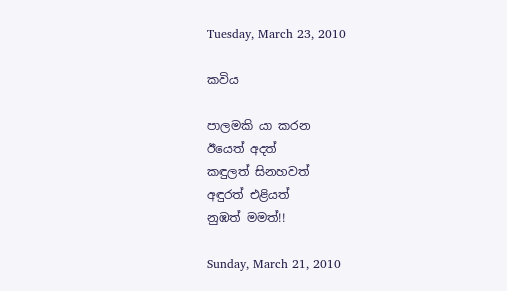Tuesday, March 23, 2010

කවිය

පාලමකි යා කරන
ඊයෙත් අදත්
කඳුලත් සිනහවත්
අඳුරත් එළියත්
නුඹත් මමත්!!

Sunday, March 21, 2010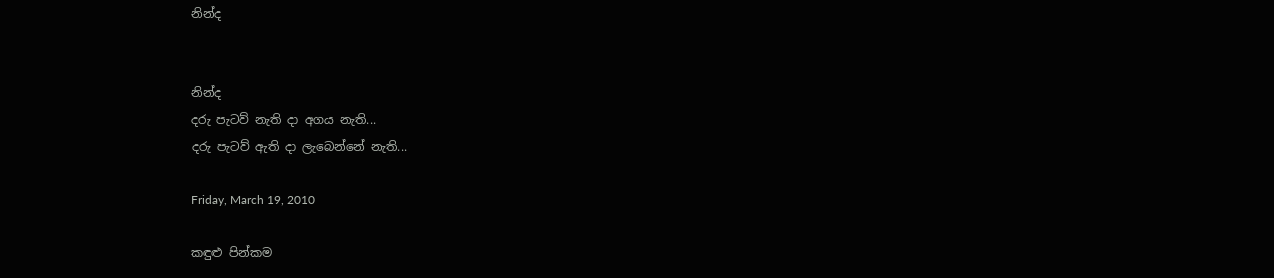නින්ද


නින්ද
දරු පැටව් නැති දා අගය නැති...
දරු පැටව් ඇති දා ලැබෙන්නේ නැති...

Friday, March 19, 2010

කඳුළු පින්කම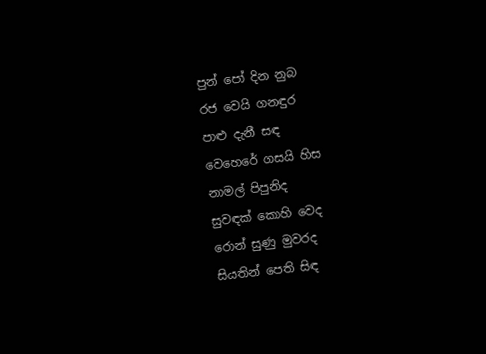පුන් පෝ දින නුබ
රජ වෙයි ගනඳුර
පාළු දැනී සඳ
වෙහෙරේ ගසයි හිස
නාමල් පිපුනිද
සුවඳක් කොහි වෙද
රොන් සුණු මුවරද
සියතින් පෙති සිඳ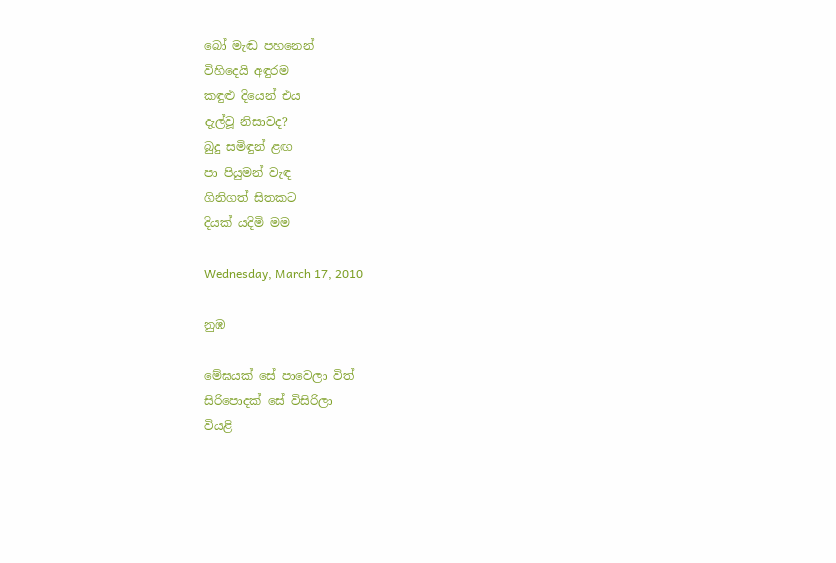බෝ මැඬ පහනෙන්
විහිදෙයි අඳුරම
කඳුළු දියෙන් එය
දැල්වූ නිසාවද?
බුදු සමිඳුන් ළඟ
පා පියුමන් වැඳ
ගිනිගත් සිතකට
දියක් යදිමි මම

Wednesday, March 17, 2010

නුඹ

මේඝයක් සේ පාවෙලා විත්
සිරිපොදක් සේ විසිරිලා
වියළි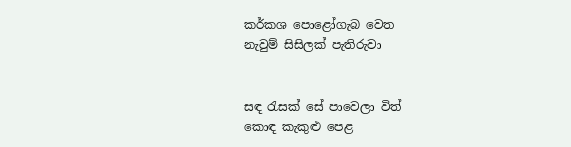කර්කශ පොළෝගැබ වෙත
නැවුම් සිසිලක් පැතිරුවා


සඳ රැසක් සේ පාවෙලා විත්
කොඳ කැකුළු පෙළ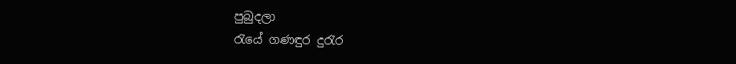පුබුදලා
රැයේ ගණඳුර දුරැර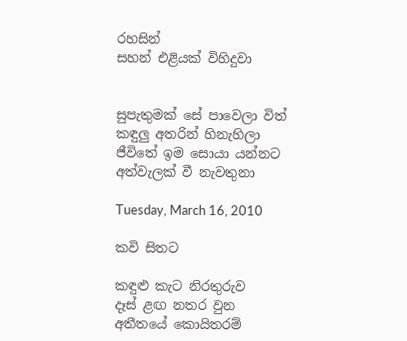රහසින්
සහන් එළියක් විහිදුවා


සුපැතුමක් සේ පාවෙලා විත්
කඳුලු අතරින් හිනැහිලා
ජීවිතේ ඉම සොයා යන්නට
අත්වැලක් වී නැවතුනා

Tuesday, March 16, 2010

කවි සිතට

කඳුළු කැට නිරතුරුව
දෑස් ළඟ නතර වුන
අතීතයේ කොයිතරම්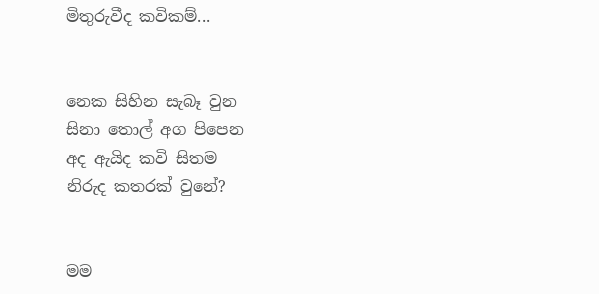මිතුරුවීද කවිකම්...


නෙක සිහින සැබෑ වුන
සිනා තොල් අග පිපෙන
අද ඇයිද කවි සිතම
නිරුද කතරක් වුනේ?


මම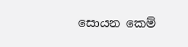සොයන කෙම්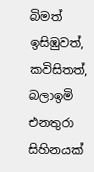බිමත්
ඉසිඹුවත්, කවිසිතත්,
බලාඉමි එනතුරා
සිහිනයක්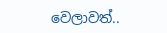වෙලාවත්..